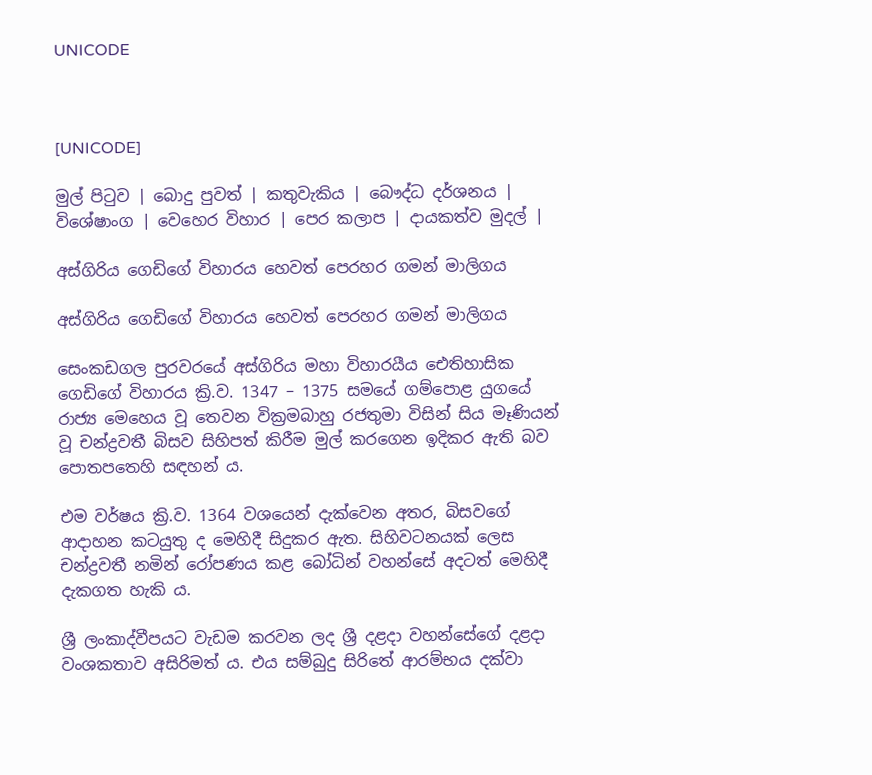UNICODE



[UNICODE]

මුල් පිටුව | බොදු පුවත් | කතුවැකිය | බෞද්ධ දර්ශනය | විශේෂාංග | වෙහෙර විහාර | පෙර කලාප | දායකත්ව මුදල් |

අස්ගිරිය ගෙඩිගේ විහාරය හෙවත් පෙරහර ගමන් මාලිගය

අස්ගිරිය ගෙඩිගේ විහාරය හෙවත් පෙරහර ගමන් මාලිගය

සෙංකඩගල පුරවරයේ අස්ගිරිය මහා විහාරයීය ඓතිහාසික ගෙඩිගේ විහාරය ක්‍රි.ව. 1347 – 1375 සමයේ ගම්පොළ යුගයේ රාජ්‍ය මෙහෙය වූ තෙවන වික්‍රමබාහු රජතුමා විසින් සිය මෑණියන් වූ චන්ද්‍රවතී බිසව සිහිපත් කිරීම මුල් කරගෙන ඉදිකර ඇති බව පොතපතෙහි සඳහන් ය.

එම වර්ෂය ක්‍රි.ව. 1364 වශයෙන් දැක්වෙන අතර, බිසවගේ ආදාහන කටයුතු ද මෙහිදී සිදුකර ඇත. සිහිවටනයක් ලෙස චන්ද්‍රවතී නමින් රෝපණය කළ බෝධින් වහන්සේ අදටත් මෙහිදී දැකගත හැකි ය.

ශ්‍රී ලංකාද්වීපයට වැඩම කරවන ලද ශ්‍රී දළදා වහන්සේගේ දළදා වංශකතාව අසිරිමත් ය. එය සම්බුදු සිරිතේ ආරම්භය දක්වා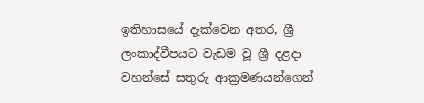ඉතිහාසයේ දැක්වෙන අතර, ශ්‍රී ලංකාද්වීපයට වැඩම වූ ශ්‍රී දළදා වහන්සේ සතුරු ආක්‍රමණයන්ගෙන්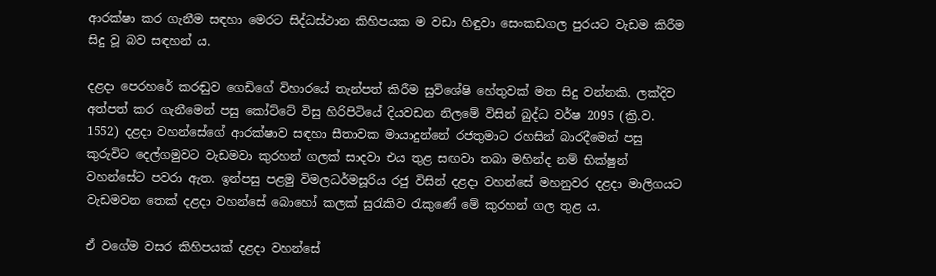ආරක්ෂා කර ගැනීම සඳහා මෙරට සිද්ධස්ථාන කිහිපයක ම වඩා හිඳුවා සෙංකඩගල පුරයට වැඩම කිරීම සිදු වූ බව සඳහන් ය.

දළදා පෙරහරේ කරඬුව ගෙඩිගේ විහාරයේ තැන්පත් කිරීම සුවිශේෂි හේතුවක් මත සිදු වන්නකි. ලක්දිව අත්පත් කර ගැනීමෙන් පසු කෝට්ටේ විසු හිරිපිටියේ දියවඩන නිලමේ විසින් බුද්ධ වර්ෂ 2095 (ක්‍රි.ව. 1552) දළදා වහන්සේගේ ආරක්ෂාව සඳහා සීතාවක මායාදුන්නේ රජතුමාට රහසින් බාරදීමෙන් පසු කුරුවිට දෙල්ගමුවට වැඩමවා කුරහන් ගලක් සාදවා එය තුළ සඟවා තබා මහින්ද නම් භික්ෂුන් වහන්සේට පවරා ඇත. ඉන්පසු පළමු විමලධර්මසූරිය රජු විසින් දළදා වහන්සේ මහනුවර දළදා මාලිගයට වැඩමවන තෙක් දළදා වහන්සේ බොහෝ කලක් සුරැකිව රැකුණේ මේ කුරහන් ගල තුළ ය.

ඒ වගේම වසර කිහිපයක් දළදා වහන්සේ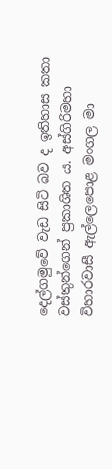දෙල්ගමුවේ වැඩ සිටි බව ද ඉතිහාස කතා වස්තුන්ගෙන් ප්‍රකාශිත ය. අස්ගිරිමහා විහාරවාසී ඇල්ලෙපොළ මංගල මා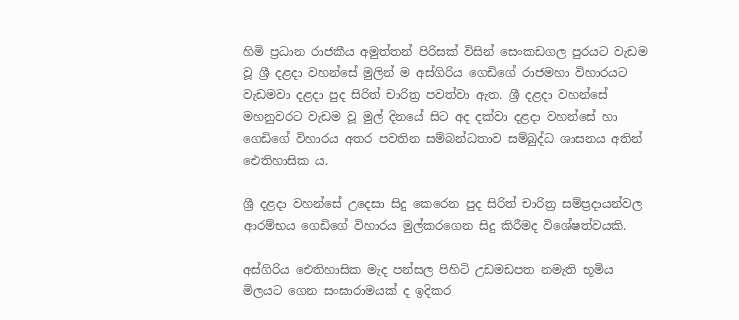හිමි ප්‍රධාන රාජකීය අමුත්තන් පිරිසක් විසින් සෙංකඩගල පුරයට වැඩම වූ ශ්‍රී දළදා වහන්සේ මුලින් ම අස්ගිරිය ගෙඩිගේ රාජමහා විහාරයට වැඩමවා දළදා පුද සිරිත් චාරිත්‍ර පවත්වා ඇත. ශ්‍රී දළදා වහන්සේ මහනුවරට වැඩම වූ මුල් දිනයේ සිට අද දක්වා දළදා වහන්සේ හා ගෙඩිගේ විහාරය අතර පවතින සම්බන්ධතාව සම්බුද්ධ ශාසනය අතින් ඓතිහාසික ය.

ශ්‍රී දළදා වහන්සේ උදෙසා සිදු කෙරෙන පුද සිරිත් චාරිත්‍ර සම්ප්‍රදායන්වල ආරම්භය ගෙඩිගේ විහාරය මුල්කරගෙන සිදු කිරීමද විශේෂත්වයකි.

අස්ගිරිය ඓතිහාසික මැද පන්සල පිහිටි උඩමඩපත නමැති භූමිය මිලයට ගෙන සංඝාරාමයක් ද ඉදිකර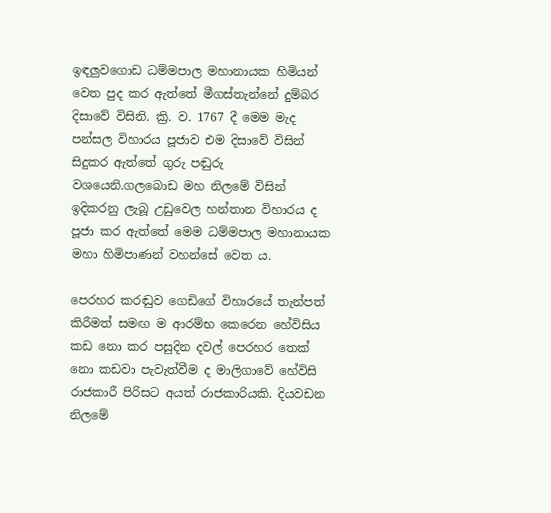ඉඳලුවගොඩ ධම්මපාල මහානායක හිමියන් වෙත පුද කර ඇත්තේ මීගස්තැන්නේ දුම්බර දිසාවේ විසිනි. ක්‍රි. ව. 1767 දී මෙම මැද පන්සල විහාරය පූජාව එම දිසාවේ විසින් සිදුකර ඇත්තේ ගුරු පඬුරු වශයෙනි.ගලබොඩ මහ නිලමේ විසින් ඉදිකරනු ලැබූ උඩුවෙල හන්තාන විහාරය ද පූජා කර ඇත්තේ මෙම ධම්මපාල මහානායක මහා හිමිපාණන් වහන්සේ වෙත ය.

පෙරහර කරඬුව ගෙඩිගේ විහාරයේ තැන්පත් කිරීමත් සමඟ ම ආරම්භ කෙරෙන හේවිසිය කඩ නො කර පසුදින දවල් පෙරහර තෙක් නො කඩවා පැවැත්වීම ද මාලිගාවේ හේවිසි රාජකාරී පිරිසට අයත් රාජකාරියකි. දියවඩන නිලමේ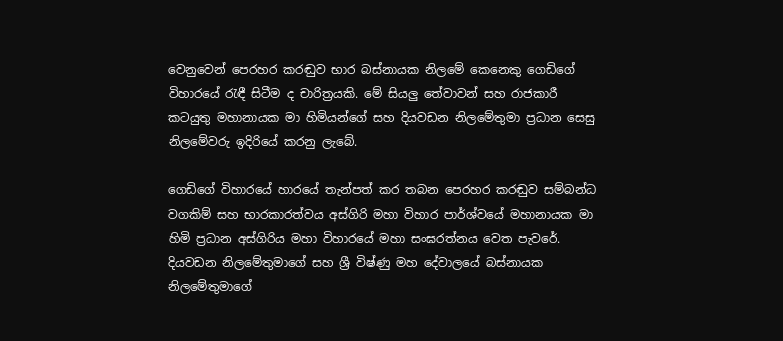වෙනුවෙන් පෙරහර කරඬුව භාර බස්නායක නිලමේ කෙනෙකු ගෙඩිගේ විහාරයේ රැඳී සිටීම ද චාරිත්‍රයකි. මේ සියලු තේවාවන් සහ රාජකාරී කටයුතු මහානායක මා හිමියන්ගේ සහ දියවඩන නිලමේතුමා ප්‍රධාන සෙසු නිලමේවරු ඉදිරියේ කරනු ලැබේ.

ගෙඩිගේ විහාරයේ හාරයේ තැන්පත් කර තබන පෙරහර කරඬුව සම්බන්ධ වගකිම් සහ භාරකාරත්වය අස්ගිරි මහා විහාර පාර්ශ්වයේ මහානායක මා හිමි ප්‍රධාන අස්ගිරිය මහා විහාරයේ මහා සංඝරත්නය වෙත පැවරේ. දියවඩන නිලමේතුමාගේ සහ ශ්‍රී විෂ්ණු මහ දේවාලයේ බස්නායක නිලමේතුමාගේ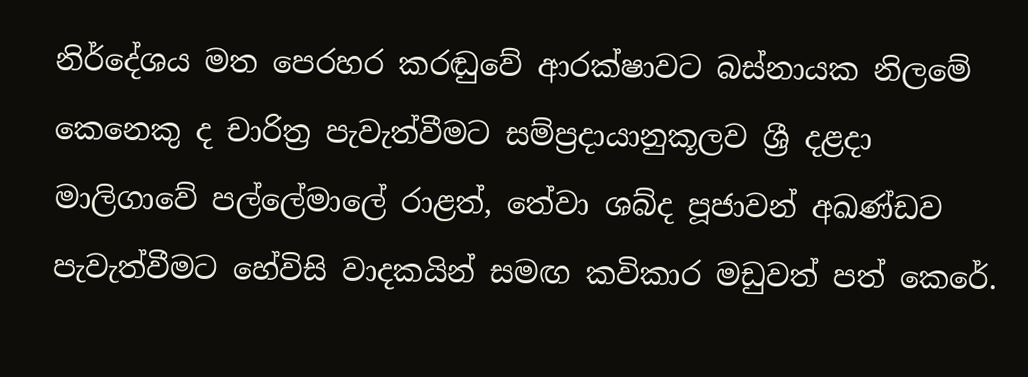නිර්දේශය මත පෙරහර කරඬුවේ ආරක්ෂාවට බස්නායක නිලමේ කෙනෙකු ද චාරිත්‍ර පැවැත්වීමට සම්ප්‍රදායානුකූලව ශ්‍රී දළදා මාලිගාවේ පල්ලේමාලේ රාළත්, තේවා ශබ්ද පූජාවන් අඛණ්ඩව පැවැත්වීමට හේවිසි වාදකයින් සමඟ කවිකාර මඩුවත් පත් කෙරේ.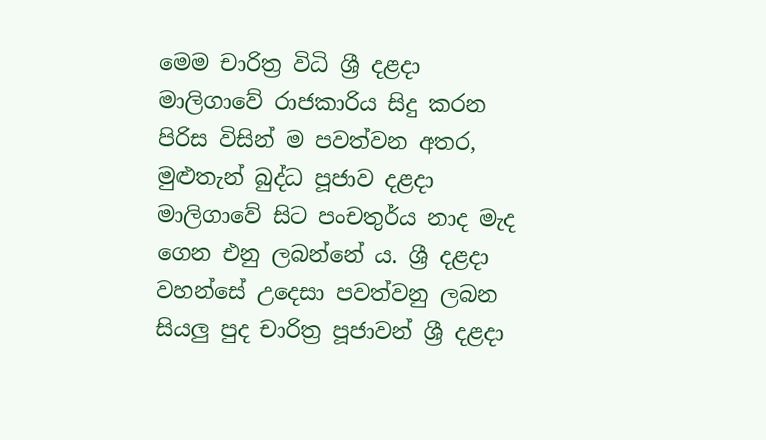මෙම චාරිත්‍ර විධි ශ්‍රී දළදා මාලිගාවේ රාජකාරිය සිදු කරන පිරිස විසින් ම පවත්වන අතර, මුළුතැන් බුද්ධ පූජාව දළදා මාලිගාවේ සිට පංචතුර්ය නාද මැද ගෙන එනු ලබන්නේ ය. ශ්‍රී දළදා වහන්සේ උදෙසා පවත්වනු ලබන සියලු පුද චාරිත්‍ර පූජාවන් ශ්‍රී දළදා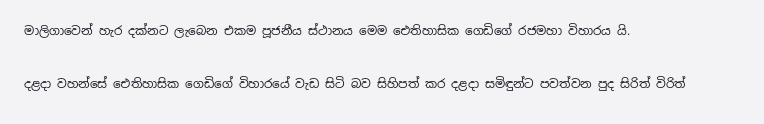මාලිගාවෙන් හැර දක්නට ලැබෙන එකම පූජනීය ස්ථානය මෙම ඓතිහාසික ගෙඩිගේ රජමහා විහාරය යි.

දළදා වහන්සේ ඓතිහාසික ගෙඩිගේ විහාරයේ වැඩ සිටි බව සිහිපත් කර දළදා සමිඳුන්ට පවත්වන පුද සිරිත් විරිත්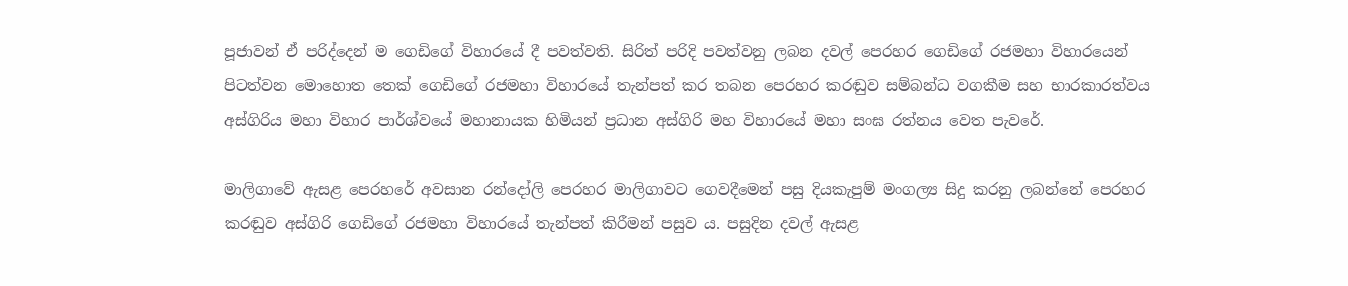පූජාවන් ඒ පරිද්දෙන් ම ගෙඩිගේ විහාරයේ දී පවත්වති. සිරිත් පරිදි පවත්වනු ලබන දවල් පෙරහර ගෙඩිගේ රජමහා විහාරයෙන් පිටත්වන මොහොත තෙක් ගෙඩිගේ රජමහා විහාරයේ තැන්පත් කර තබන පෙරහර කරඬුව සම්බන්ධ වගකීම සහ භාරකාරත්වය අස්ගිරිය මහා විහාර පාර්ශ්වයේ මහානායක හිමියන් ප්‍රධාන අස්ගිරි මහ විහාරයේ මහා සංඝ රත්නය වෙත පැවරේ.

මාලිගාවේ ඇසළ පෙරහරේ අවසාන රන්දෝලි පෙරහර මාලිගාවට ගෙවදීමෙන් පසු දියකැපුම් මංගල්‍ය සිදු කරනු ලබන්නේ පෙරහර කරඬුව අස්ගිරි ගෙඩිගේ රජමහා විහාරයේ තැන්පත් කිරීමන් පසුව ය. පසුදින දවල් ඇසළ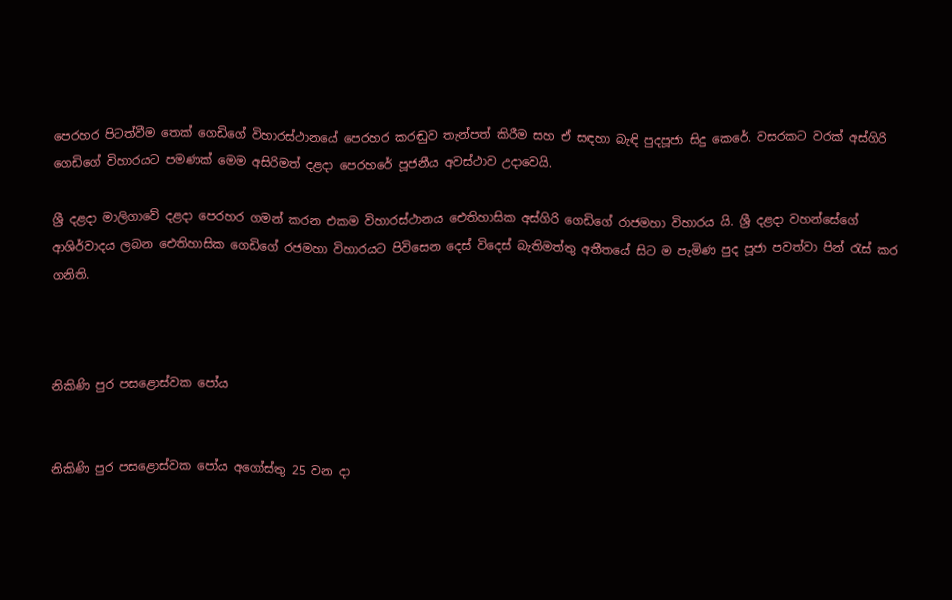පෙරහර පිටත්වීම තෙක් ගෙඩිගේ විහාරස්ථානයේ පෙරහර කරඬුව තැන්පත් කිරීම සහ ඒ සඳහා බැඳි පුදපූජා සිදු කෙරේ. වසරකට වරක් අස්ගිරි ගෙඩිගේ විහාරයට පමණක් මෙම අසිරිමත් දළදා පෙරහරේ පූජනීය අවස්ථාව උදාවෙයි.

ශ්‍රී දළදා මාලිගාවේ දළදා පෙරහර ගමන් කරන එකම විහාරස්ථානය ඓතිහාසික අස්ගිරි ගෙඩිගේ රාජමහා විහාරය යි. ශ්‍රී දළදා වහන්සේගේ ආශිර්වාදය ලබන ඓතිහාසික ගෙඩිගේ රජමහා විහාරයට පිවිසෙන දෙස් විදෙස් බැතිමත්තු අතීතයේ සිට ම පැමිණ පුද පූජා පවත්වා පින් රැස් කර ගනිති.



නිකිණි පුර පසළොස්වක පෝය


නිකිණි පුර පසළොස්වක පෝය අගෝස්තු 25 වන දා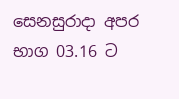සෙනසුරාදා අපර භාග 03.16 ට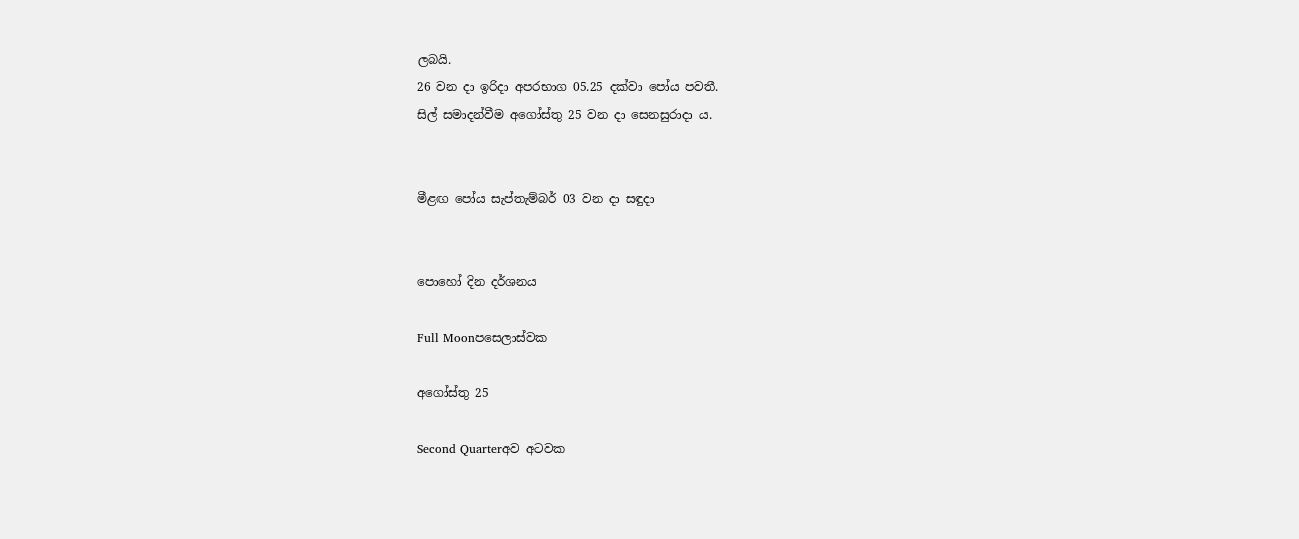ලබයි.
26 වන දා ඉරිදා අපරභාග 05.25 දක්වා පෝය පවතී.
සිල් සමාදන්වීම අගෝස්තු 25 වන දා සෙනසුරාදා ය.


මීළඟ පෝය සැප්තැම්බර් 03 වන දා සඳුදා


පොහෝ දින දර්ශනය

Full Moonපසෙලාස්වක

අගෝස්තු 25

Second Quarterඅව අටවක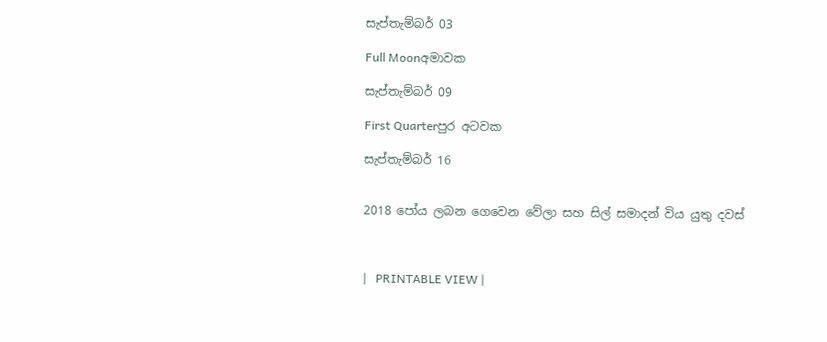සැප්තැම්බර් 03

Full Moonඅමාවක

සැප්තැම්බර් 09

First Quarterපුර අටවක

සැප්තැම්බර් 16


2018 පෝය ලබන ගෙවෙන වේලා සහ සිල් සමාදන් විය යුතු දවස්



|   PRINTABLE VIEW |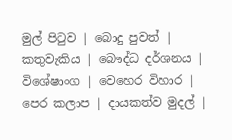මුල් පිටුව | බොදු පුවත් | කතුවැකිය | බෞද්ධ දර්ශනය | විශේෂාංග | වෙහෙර විහාර | පෙර කලාප | දායකත්ව මුදල් |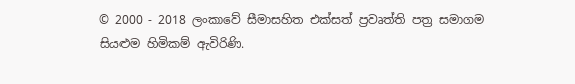© 2000 - 2018 ලංකාවේ සීමාසහිත එක්සත් ප්‍රවෘත්ති පත්‍ර සමාගම
සියළුම හිමිකම් ඇවිරිණි.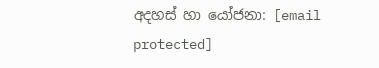අදහස් හා යෝජනා: [email protected]